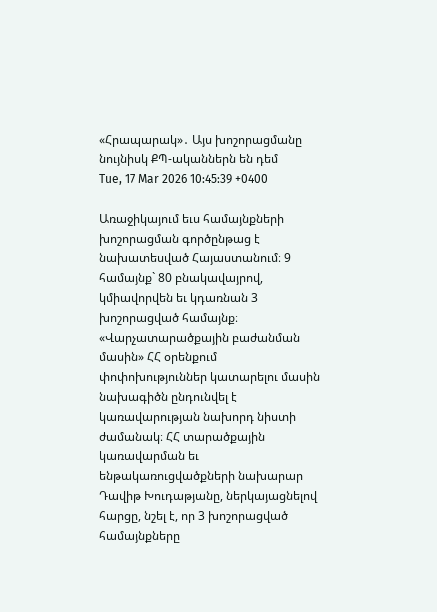«Հրապարակ»․ Այս խոշորացմանը նույնիսկ ՔՊ-ականներն են դեմ
Tue, 17 Mar 2026 10:45:39 +0400

Առաջիկայում եւս համայնքների խոշորացման գործընթաց է նախատեսված Հայաստանում։ 9 համայնք` 80 բնակավայրով, կմիավորվեն եւ կդառնան 3 խոշորացված համայնք։ «Վարչատարածքային բաժանման մասին» ՀՀ օրենքում փոփոխություններ կատարելու մասին նախագիծն ընդունվել է կառավարության նախորդ նիստի ժամանակ։ ՀՀ տարածքային կառավարման եւ ենթակառուցվածքների նախարար Դավիթ Խուդաթյանը, ներկայացնելով հարցը, նշել է, որ 3 խոշորացված համայնքները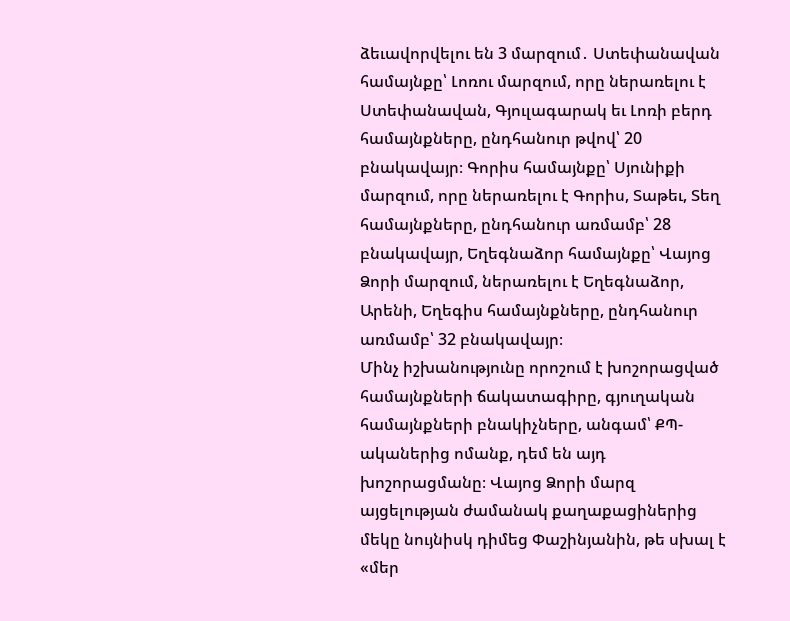ձեւավորվելու են 3 մարզում․ Ստեփանավան համայնքը՝ Լոռու մարզում, որը ներառելու է Ստեփանավան, Գյուլագարակ եւ Լոռի բերդ համայնքները, ընդհանուր թվով՝ 20 բնակավայր։ Գորիս համայնքը՝ Սյունիքի մարզում, որը ներառելու է Գորիս, Տաթեւ, Տեղ համայնքները, ընդհանուր առմամբ՝ 28 բնակավայր, Եղեգնաձոր համայնքը՝ Վայոց Ձորի մարզում, ներառելու է Եղեգնաձոր, Արենի, Եղեգիս համայնքները, ընդհանուր առմամբ՝ 32 բնակավայր։
Մինչ իշխանությունը որոշում է խոշորացված համայնքների ճակատագիրը, գյուղական համայնքների բնակիչները, անգամ՝ ՔՊ-ականերից ոմանք, դեմ են այդ խոշորացմանը։ Վայոց Ձորի մարզ այցելության ժամանակ քաղաքացիներից մեկը նույնիսկ դիմեց Փաշինյանին, թե սխալ է «մեր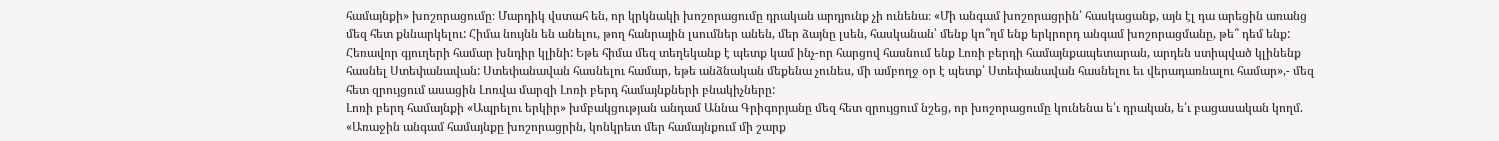համայնքի» խոշորացումը։ Մարդիկ վստահ են, որ կրկնակի խոշորացումը դրական արդյունք չի ունենա։ «Մի անգամ խոշորացրին՝ հասկացանք, այն էլ դա արեցին առանց մեզ հետ քննարկելու: Հիմա նույնն են անելու, թող հանրային լսումներ անեն, մեր ձայնը լսեն, հասկանան՝ մենք կո՞ղմ ենք երկրորդ անգամ խոշորացմանը, թե՞ դեմ ենք: Հեռավոր գյուղերի համար խնդիր կլինի: Եթե հիմա մեզ տեղեկանք է պետք կամ ինչ-որ հարցով հասնում ենք Լոռի բերդի համայնքապետարան, արդեն ստիպված կլինենք հասնել Ստեփանավան: Ստեփանավան հասնելու համար, եթե անձնական մեքենա չունես, մի ամբողջ օր է պետք՝ Ստեփանավան հասնելու եւ վերադառնալու համար»,- մեզ հետ զրույցում ասացին Լոռվա մարզի Լոռի բերդ համայնքների բնակիչները:
Լոռի բերդ համայնքի «Ապրելու երկիր» խմբակցության անդամ Աննա Գրիգորյանը մեզ հետ զրույցում նշեց, որ խոշորացումը կունենա ե՛ւ դրական, ե՛ւ բացասական կողմ. «Առաջին անգամ համայնքը խոշորացրին, կոնկրետ մեր համայնքում մի շարք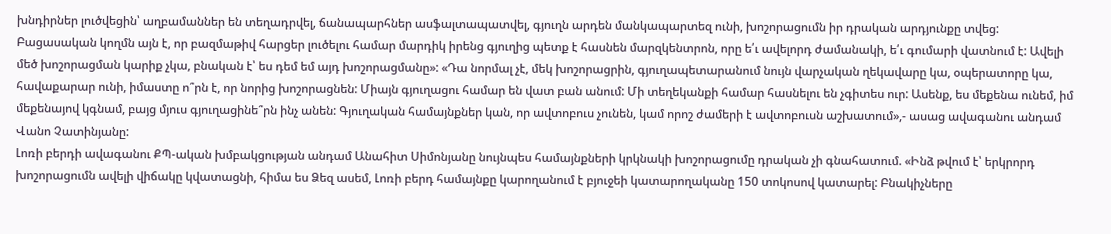խնդիրներ լուծվեցին՝ աղբամաններ են տեղադրվել, ճանապարհներ ասֆալտապատվել, գյուղն արդեն մանկապարտեզ ունի, խոշորացումն իր դրական արդյունքը տվեց: Բացասական կողմն այն է, որ բազմաթիվ հարցեր լուծելու համար մարդիկ իրենց գյուղից պետք է հասնեն մարզկենտրոն, որը ե՛ւ ավելորդ ժամանակի, ե՛ւ գումարի վատնում է: Ավելի մեծ խոշորացման կարիք չկա, բնական է՝ ես դեմ եմ այդ խոշորացմանը»: «Դա նորմալ չէ, մեկ խոշորացրին, գյուղապետարանում նույն վարչական ղեկավարը կա, օպերատորը կա, հավաքարար ունի, իմաստը ո՞րն է, որ նորից խոշորացնեն: Միայն գյուղացու համար են վատ բան անում: Մի տեղեկանքի համար հասնելու են չգիտես ուր: Ասենք, ես մեքենա ունեմ, իմ մեքենայով կգնամ, բայց մյուս գյուղացինե՞րն ինչ անեն: Գյուղական համայնքներ կան, որ ավտոբուս չունեն, կամ որոշ ժամերի է ավտոբուսն աշխատում»,- ասաց ավագանու անդամ Վանո Չատինյանը:
Լոռի բերդի ավագանու ՔՊ-ական խմբակցության անդամ Անահիտ Սիմոնյանը նույնպես համայնքների կրկնակի խոշորացումը դրական չի գնահատում. «Ինձ թվում է՝ երկրորդ խոշորացումն ավելի վիճակը կվատացնի, հիմա ես Ձեզ ասեմ, Լոռի բերդ համայնքը կարողանում է բյուջեի կատարողականը 150 տոկոսով կատարել: Բնակիչները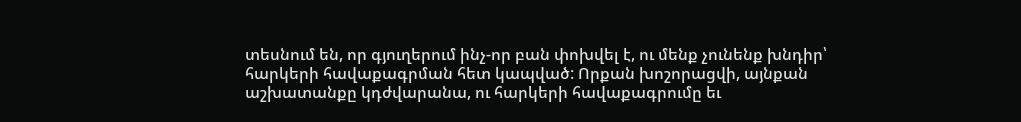տեսնում են, որ գյուղերում ինչ-որ բան փոխվել է, ու մենք չունենք խնդիր՝ հարկերի հավաքագրման հետ կապված: Որքան խոշորացվի, այնքան աշխատանքը կդժվարանա, ու հարկերի հավաքագրումը եւ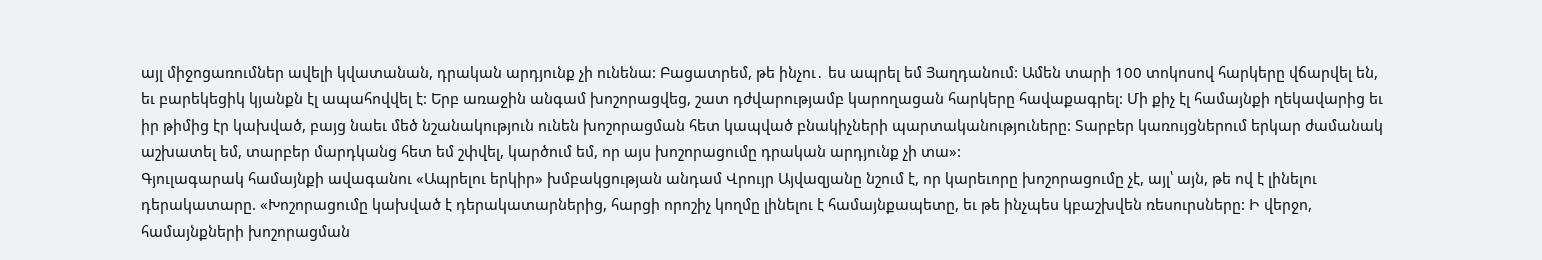այլ միջոցառումներ ավելի կվատանան, դրական արդյունք չի ունենա: Բացատրեմ, թե ինչու․ ես ապրել եմ Յաղդանում: Ամեն տարի 100 տոկոսով հարկերը վճարվել են, եւ բարեկեցիկ կյանքն էլ ապահովվել է: Երբ առաջին անգամ խոշորացվեց, շատ դժվարությամբ կարողացան հարկերը հավաքագրել: Մի քիչ էլ համայնքի ղեկավարից եւ իր թիմից էր կախված, բայց նաեւ մեծ նշանակություն ունեն խոշորացման հետ կապված բնակիչների պարտականություները: Տարբեր կառույցներում երկար ժամանակ աշխատել եմ, տարբեր մարդկանց հետ եմ շփվել, կարծում եմ, որ այս խոշորացումը դրական արդյունք չի տա»:
Գյուլագարակ համայնքի ավագանու «Ապրելու երկիր» խմբակցության անդամ Վրույր Այվազյանը նշում է, որ կարեւորը խոշորացումը չէ, այլ՝ այն, թե ով է լինելու դերակատարը. «Խոշորացումը կախված է դերակատարներից, հարցի որոշիչ կողմը լինելու է համայնքապետը, եւ թե ինչպես կբաշխվեն ռեսուրսները: Ի վերջո, համայնքների խոշորացման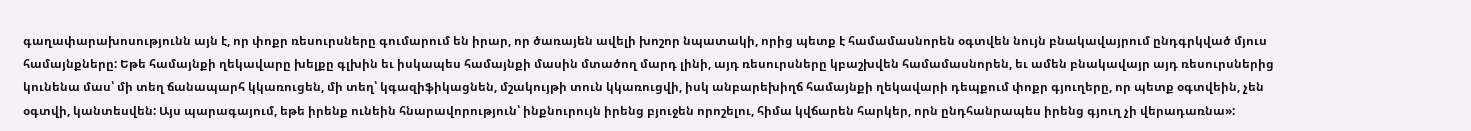գաղափարախոսությունն այն է, որ փոքր ռեսուրսները գումարում են իրար, որ ծառայեն ավելի խոշոր նպատակի, որից պետք է համամասնորեն օգտվեն նույն բնակավայրում ընդգրկված մյուս համայնքները: Եթե համայնքի ղեկավարը խելքը գլխին եւ իսկապես համայնքի մասին մտածող մարդ լինի, այդ ռեսուրսները կբաշխվեն համամասնորեն, եւ ամեն բնակավայր այդ ռեսուրսներից կունենա մաս՝ մի տեղ ճանապարհ կկառուցեն, մի տեղ՝ կգազիֆիկացնեն, մշակույթի տուն կկառուցվի, իսկ անբարեխիղճ համայնքի ղեկավարի դեպքում փոքր գյուղերը, որ պետք օգտվեին, չեն օգտվի, կանտեսվեն: Այս պարագայում, եթե իրենք ունեին հնարավորություն՝ ինքնուրույն իրենց բյուջեն որոշելու, հիմա կվճարեն հարկեր, որն ընդհանրապես իրենց գյուղ չի վերադառնա»: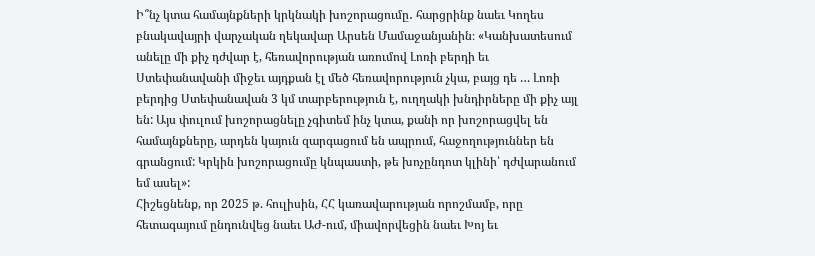Ի՞նչ կտա համայնքների կրկնակի խոշորացումը․ հարցրինք նաեւ Կողես բնակավայրի վարչական ղեկավար Արսեն Մամաջանյանին։ «Կանխատեսում անելը մի քիչ դժվար է, հեռավորության առումով Լոռի բերդի եւ Ստեփանավանի միջեւ այդքան էլ մեծ հեռավորություն չկա, բայց դե … Լոռի բերդից Ստեփանավան 3 կմ տարբերություն է, ուղղակի խնդիրները մի քիչ այլ են: Այս փուլում խոշորացնելը չգիտեմ ինչ կտա, քանի որ խոշորացվել են համայնքները, արդեն կայուն զարգացում են ապրում, հաջողություններ են գրանցում: Կրկին խոշորացումը կնպաստի, թե խոչընդոտ կլինի՝ դժվարանում եմ ասել»:
Հիշեցնենք, որ 2025 թ. հուլիսին, ՀՀ կառավարության որոշմամբ, որը հետագայում ընդունվեց նաեւ ԱԺ-ում, միավորվեցին նաեւ Խոյ եւ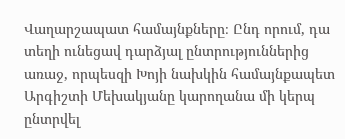Վաղարշապատ համայնքները։ Ընդ որում, դա տեղի ունեցավ դարձյալ ընտրություններից առաջ, որպեսզի Խոյի նախկին համայնքապետ Արգիշտի Մեխակյանը կարողանա մի կերպ ընտրվել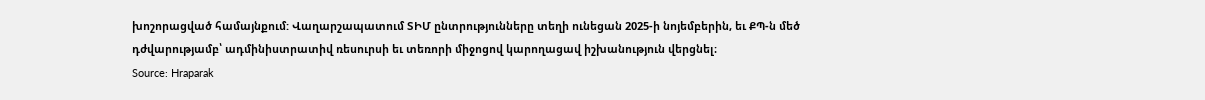խոշորացված համայնքում: Վաղարշապատում ՏԻՄ ընտրությունները տեղի ունեցան 2025-ի նոյեմբերին, եւ ՔՊ-ն մեծ դժվարությամբ՝ ադմինիստրատիվ ռեսուրսի եւ տեռորի միջոցով կարողացավ իշխանություն վերցնել։
Source: Hraparak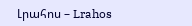Լրահոս – Lrahos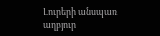Լուրերի անսպառ աղբյուր